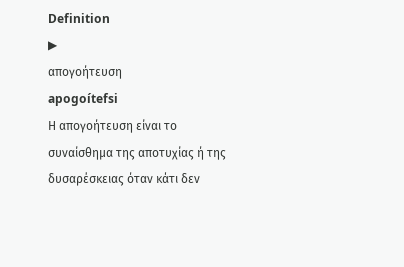Definition
▶
απογοήτευση
apogoítefsi
Η απογοήτευση είναι το συναίσθημα της αποτυχίας ή της δυσαρέσκειας όταν κάτι δεν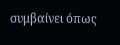συμβαίνει όπως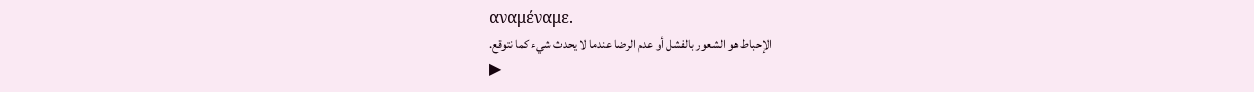αναμέναμε.
الإحباط هو الشعور بالفشل أو عدم الرضا عندما لا يحدث شيء كما نتوقع.
▶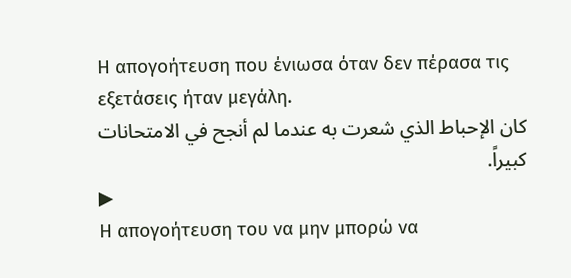Η απογοήτευση που ένιωσα όταν δεν πέρασα τις εξετάσεις ήταν μεγάλη.
كان الإحباط الذي شعرت به عندما لم أنجح في الامتحانات كبيراً.
▶
Η απογοήτευση του να μην μπορώ να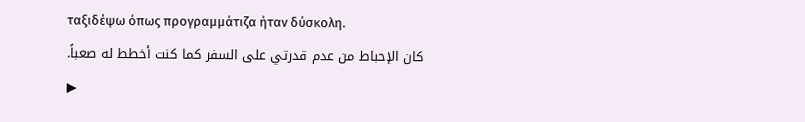ταξιδέψω όπως προγραμμάτιζα ήταν δύσκολη.
كان الإحباط من عدم قدرتي على السفر كما كنت أخطط له صعباً.
▶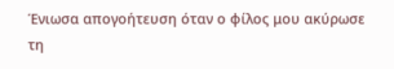Ένιωσα απογοήτευση όταν ο φίλος μου ακύρωσε τη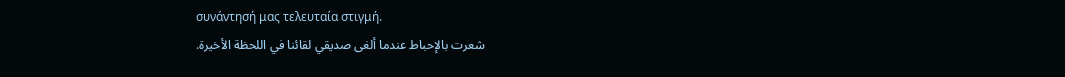συνάντησή μας τελευταία στιγμή.
شعرت بالإحباط عندما ألغى صديقي لقائنا في اللحظة الأخيرة.